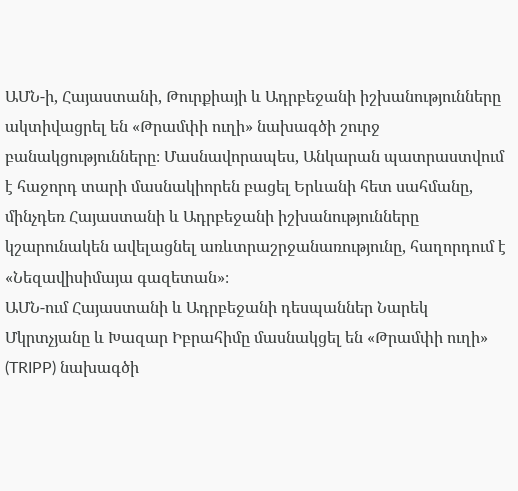ԱՄՆ-ի, Հայաստանի, Թուրքիայի և Ադրբեջանի իշխանությունները ակտիվացրել են «Թրամփի ուղի» նախագծի շուրջ բանակցությունները։ Մասնավորապես, Անկարան պատրաստվում է հաջորդ տարի մասնակիորեն բացել Երևանի հետ սահմանը, մինչդեռ Հայաստանի և Ադրբեջանի իշխանությունները կշարունակեն ավելացնել առևտրաշրջանառությունը, հաղորդում է «Նեզավիսիմայա գազետան»։
ԱՄՆ-ում Հայաստանի և Ադրբեջանի դեսպաններ Նարեկ Մկրտչյանը և Խազար Իբրահիմը մասնակցել են «Թրամփի ուղի» (TRIPP) նախագծի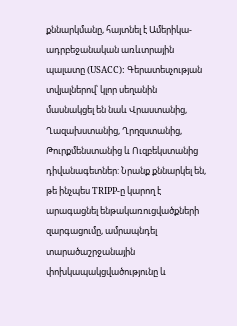քննարկմանը, հայտնել է Ամերիկա-ադրբեջանական առևտրային պալատը (USACC): Գերատեսչության տվյալներով՝ կլոր սեղանին մասնակցել են նաև Վրաստանից, Ղազախստանից, Ղրղզստանից, Թուրքմենստանից և Ուզբեկստանից դիվանագետներ: Նրանք քննարկել են, թե ինչպես TRIPP-ը կարող է արագացնել ենթակառուցվածքների զարգացումը, ամրապնդել տարածաշրջանային փոխկապակցվածությունը և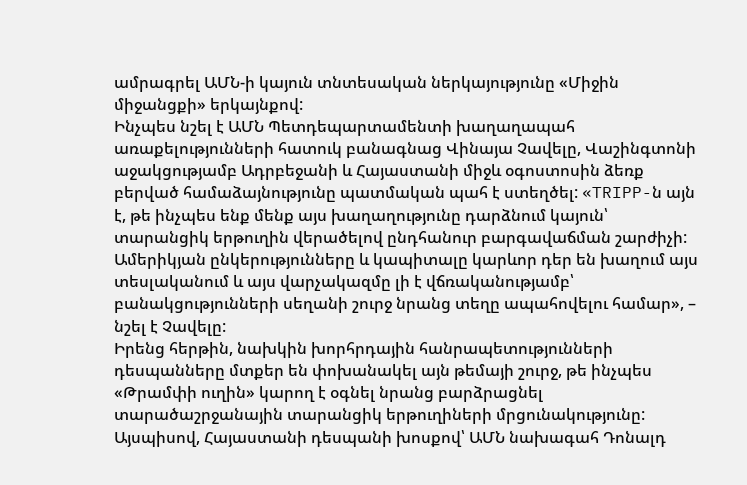ամրագրել ԱՄՆ-ի կայուն տնտեսական ներկայությունը «Միջին միջանցքի» երկայնքով:
Ինչպես նշել է ԱՄՆ Պետդեպարտամենտի խաղաղապահ առաքելությունների հատուկ բանագնաց Վինայա Չավելը, Վաշինգտոնի աջակցությամբ Ադրբեջանի և Հայաստանի միջև օգոստոսին ձեռք բերված համաձայնությունը պատմական պահ է ստեղծել: «TRIPP-ն այն է, թե ինչպես ենք մենք այս խաղաղությունը դարձնում կայուն՝ տարանցիկ երթուղին վերածելով ընդհանուր բարգավաճման շարժիչի: Ամերիկյան ընկերությունները և կապիտալը կարևոր դեր են խաղում այս տեսլականում և այս վարչակազմը լի է վճռականությամբ՝ բանակցությունների սեղանի շուրջ նրանց տեղը ապահովելու համար», – նշել է Չավելը:
Իրենց հերթին, նախկին խորհրդային հանրապետությունների դեսպանները մտքեր են փոխանակել այն թեմայի շուրջ, թե ինչպես «Թրամփի ուղին» կարող է օգնել նրանց բարձրացնել տարածաշրջանային տարանցիկ երթուղիների մրցունակությունը: Այսպիսով, Հայաստանի դեսպանի խոսքով՝ ԱՄՆ նախագահ Դոնալդ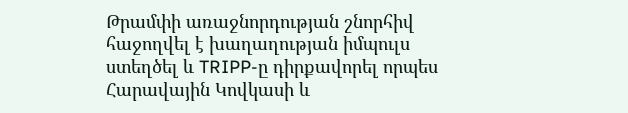Թրամփի առաջնորդության շնորհիվ հաջողվել է խաղաղության իմպուլս ստեղծել և TRIPP-ը դիրքավորել որպես Հարավային Կովկասի և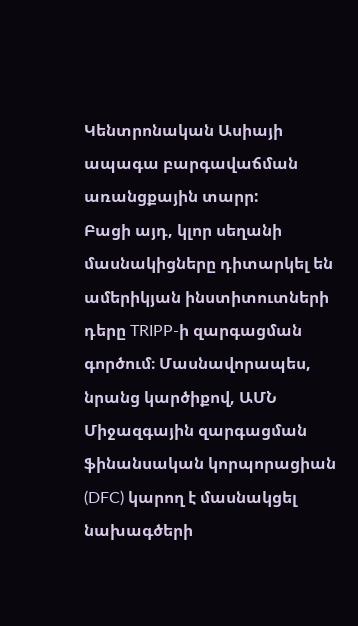Կենտրոնական Ասիայի ապագա բարգավաճման առանցքային տարր:
Բացի այդ, կլոր սեղանի մասնակիցները դիտարկել են ամերիկյան ինստիտուտների դերը TRIPP-ի զարգացման գործում։ Մասնավորապես, նրանց կարծիքով, ԱՄՆ Միջազգային զարգացման ֆինանսական կորպորացիան (DFC) կարող է մասնակցել նախագծերի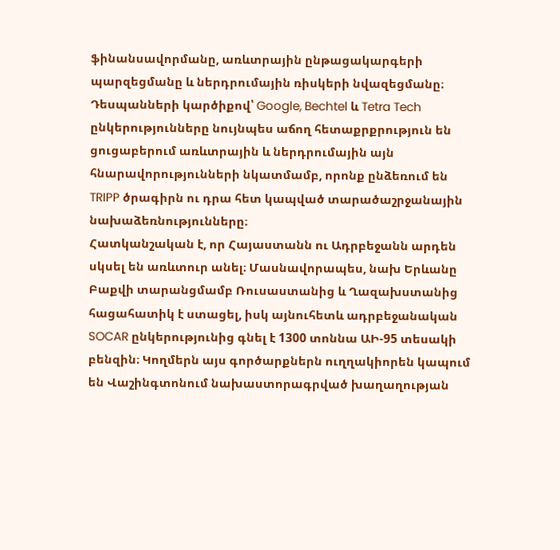ֆինանսավորմանը, առևտրային ընթացակարգերի պարզեցմանը և ներդրումային ռիսկերի նվազեցմանը։ Դեսպանների կարծիքով՝ Google, Bechtel և Tetra Tech ընկերությունները նույնպես աճող հետաքրքրություն են ցուցաբերում առևտրային և ներդրումային այն հնարավորությունների նկատմամբ, որոնք ընձեռում են TRIPP ծրագիրն ու դրա հետ կապված տարածաշրջանային նախաձեռնությունները։
Հատկանշական է, որ Հայաստանն ու Ադրբեջանն արդեն սկսել են առևտուր անել։ Մասնավորապես, նախ Երևանը Բաքվի տարանցմամբ Ռուսաստանից և Ղազախստանից հացահատիկ է ստացել, իսկ այնուհետև ադրբեջանական SOCAR ընկերությունից գնել է 1300 տոննա ԱԻ-95 տեսակի բենզին։ Կողմերն այս գործարքներն ուղղակիորեն կապում են Վաշինգտոնում նախաստորագրված խաղաղության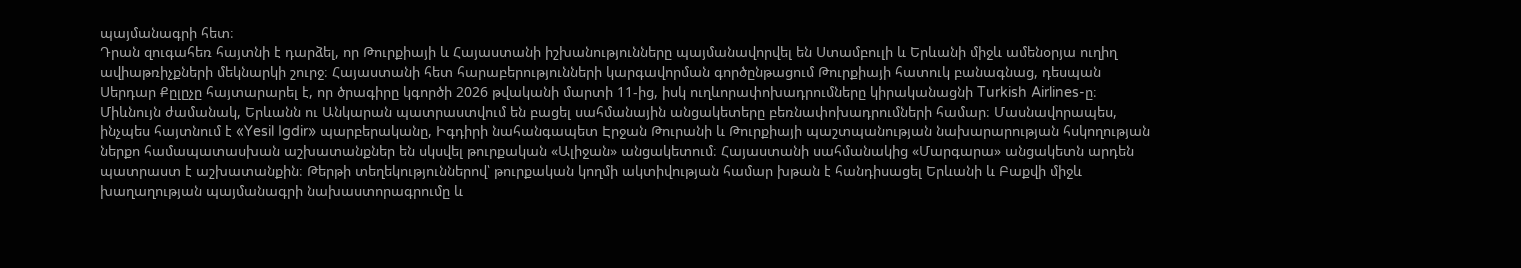պայմանագրի հետ։
Դրան զուգահեռ հայտնի է դարձել, որ Թուրքիայի և Հայաստանի իշխանությունները պայմանավորվել են Ստամբուլի և Երևանի միջև ամենօրյա ուղիղ ավիաթռիչքների մեկնարկի շուրջ։ Հայաստանի հետ հարաբերությունների կարգավորման գործընթացում Թուրքիայի հատուկ բանագնաց, դեսպան Սերդար Քըլըչը հայտարարել է, որ ծրագիրը կգործի 2026 թվականի մարտի 11-ից, իսկ ուղևորափոխադրումները կիրականացնի Turkish Airlines-ը։
Միևնույն ժամանակ, Երևանն ու Անկարան պատրաստվում են բացել սահմանային անցակետերը բեռնափոխադրումների համար։ Մասնավորապես, ինչպես հայտնում է «Yesil Igdir» պարբերականը, Իգդիրի նահանգապետ Էրջան Թուրանի և Թուրքիայի պաշտպանության նախարարության հսկողության ներքո համապատասխան աշխատանքներ են սկսվել թուրքական «Ալիջան» անցակետում։ Հայաստանի սահմանակից «Մարգարա» անցակետն արդեն պատրաստ է աշխատանքին։ Թերթի տեղեկություններով՝ թուրքական կողմի ակտիվության համար խթան է հանդիսացել Երևանի և Բաքվի միջև խաղաղության պայմանագրի նախաստորագրումը և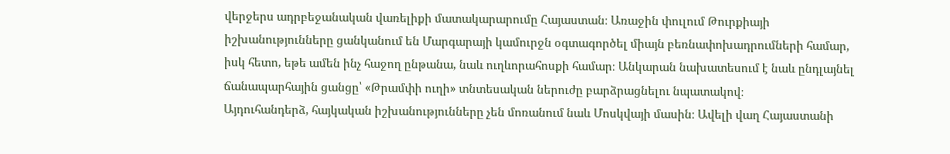վերջերս ադրբեջանական վառելիքի մատակարարումը Հայաստան։ Առաջին փուլում Թուրքիայի իշխանությունները ցանկանում են Մարգարայի կամուրջն օգտագործել միայն բեռնափոխադրումների համար, իսկ հետո, եթե ամեն ինչ հաջող ընթանա, նաև ուղևորահոսքի համար։ Անկարան նախատեսում է նաև ընդլայնել ճանապարհային ցանցը՝ «Թրամփի ուղի» տնտեսական ներուժը բարձրացնելու նպատակով։
Այդուհանդերձ, հայկական իշխանությունները չեն մոռանում նաև Մոսկվայի մասին։ Ավելի վաղ Հայաստանի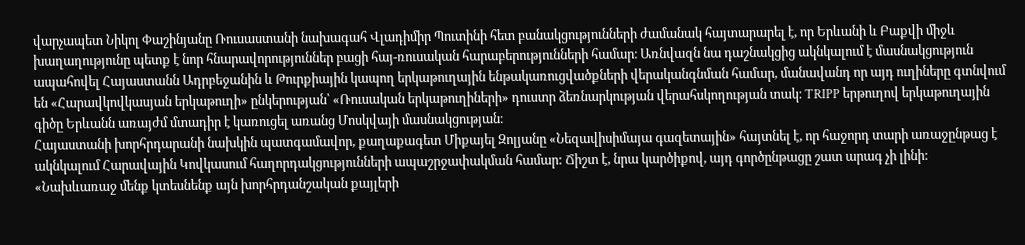վարչապետ Նիկոլ Փաշինյանը Ռուսաստանի նախագահ Վլադիմիր Պուտինի հետ բանակցությունների ժամանակ հայտարարել է, որ Երևանի և Բաքվի միջև խաղաղությունը պետք է նոր հնարավորություններ բացի հայ-ռուսական հարաբերությունների համար։ Առնվազն նա դաշնակցից ակնկալում է մասնակցություն ապահովել Հայաստանն Ադրբեջանին և Թուրքիային կապող երկաթուղային ենթակառուցվածքների վերականգնման համար, մանավանդ որ այդ ուղիները գտնվում են «Հարավկովկասյան երկաթուղի» ընկերության՝ «Ռուսական երկաթուղիների» դուստր ձեռնարկության վերահսկողության տակ։ TRIPP երթուղով երկաթուղային գիծը Երևանն առայժմ մտադիր է կառուցել առանց Մոսկվայի մասնակցության։
Հայաստանի խորհրդարանի նախկին պատգամավոր, քաղաքագետ Միքայել Զոլյանը «Նեզավիսիմայա գազետային» հայտնել է, որ հաջորդ տարի առաջընթաց է ակնկալում Հարավային Կովկասում հաղորդակցությունների ապաշրջափակման համար: Ճիշտ է, նրա կարծիքով, այդ գործընթացը շատ արագ չի լինի:
«Նախևառաջ մենք կտեսնենք այն խորհրդանշական քայլերի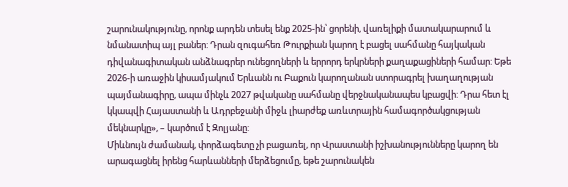շարունակությունը, որոնք արդեն տեսել ենք 2025-ին՝ ցորենի, վառելիքի մատակարարում և նմանատիպ այլ բաներ: Դրան զուգահեռ Թուրքիան կարող է բացել սահմանը հայկական դիվանագիտական անձնագրեր ունեցողների և երրորդ երկրների քաղաքացիների համար: Եթե 2026-ի առաջին կիսամյակում Երևանն ու Բաքուն կարողանան ստորագրել խաղաղության պայմանագիրը, ապա մինչև 2027 թվականը սահմանը վերջնականապես կբացվի: Դրա հետ էլ կկապվի Հայաստանի և Ադրբեջանի միջև լիարժեք առևտրային համագործակցության մեկնարկը», – կարծում է Զոլյանը:
Միևնույն ժամանակ, փորձագետը չի բացառել, որ Վրաստանի իշխանությունները կարող են արագացնել իրենց հարևանների մերձեցումը, եթե շարունակեն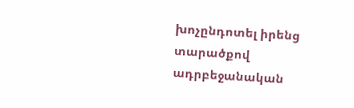խոչընդոտել իրենց տարածքով ադրբեջանական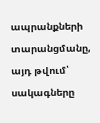ապրանքների տարանցմանը, այդ թվում՝ սակագները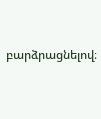բարձրացնելով։